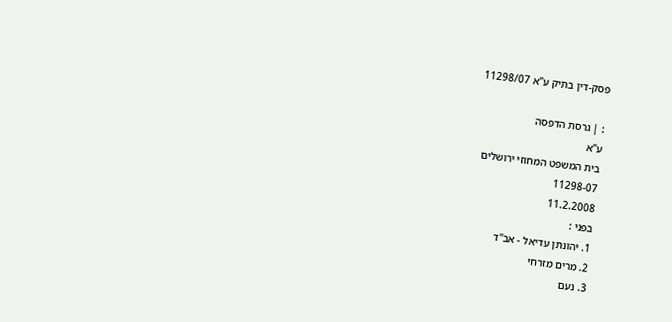פסק-דין בתיק ע"א 11298/07

: | גרסת הדפסה
ע"א
בית המשפט המחוזי ירושלים
11298-07
11.2.2008
בפני :
1. יהונתן עדיאל - אב"ד
2. מרים מזרחי
3. נעם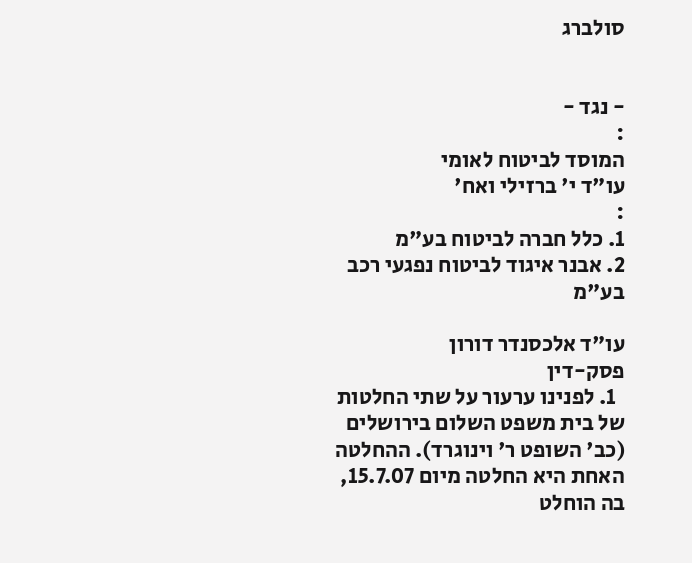סולברג


- נגד -
:
המוסד לביטוח לאומי
עו"ד י' ברזילי ואח'
:
1. כלל חברה לביטוח בע"מ
2. אבנר איגוד לביטוח נפגעי רכב בע"מ

עו"ד אלכסנדר דורון
פסק-דין
  1. לפנינו ערעור על שתי החלטות של בית משפט השלום בירושלים (כב' השופט ר' וינוגרד). ההחלטה האחת היא החלטה מיום 15.7.07, בה הוחלט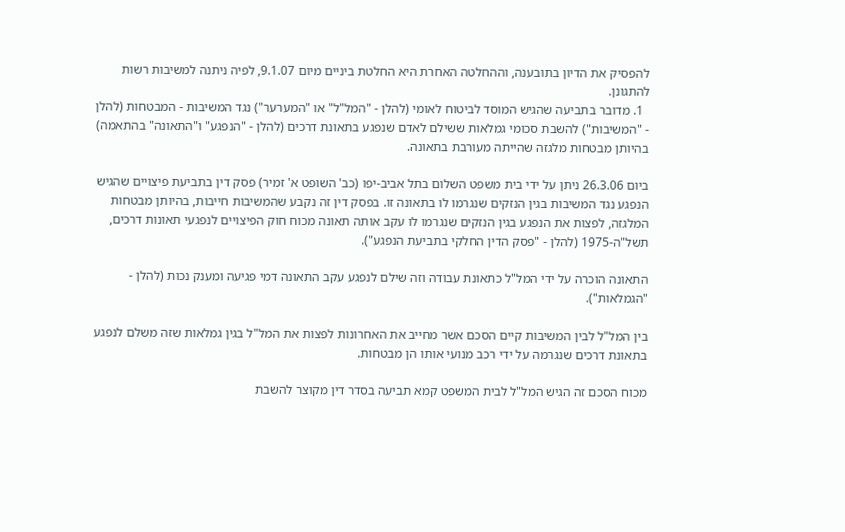להפסיק את הדיון בתובענה, וההחלטה האחרת היא החלטת ביניים מיום 9.1.07, לפיה ניתנה למשיבות רשות להתגונן.
  1. מדובר בתביעה שהגיש המוסד לביטוח לאומי (להלן - "המל"ל" או "המערער") נגד המשיבות - המבטחות (להלן - "המשיבות") להשבת סכומי גמלאות ששילם לאדם שנפגע בתאונת דרכים (להלן - "הנפגע" ו"התאונה" בהתאמה) בהיותן מבטחות מלגזה שהייתה מעורבת בתאונה.

ביום 26.3.06 ניתן על ידי בית משפט השלום בתל אביב-יפו (כב' השופט א' זמיר) פסק דין בתביעת פיצויים שהגיש הנפגע נגד המשיבות בגין הנזקים שנגרמו לו בתאונה זו. בפסק דין זה נקבע שהמשיבות חייבות, בהיותן מבטחות המלגזה, לפצות את הנפגע בגין הנזקים שנגרמו לו עקב אותה תאונה מכוח חוק הפיצויים לנפגעי תאונות דרכים, תשל"ה-1975 (להלן - "פסק הדין החלקי בתביעת הנפגע").

התאונה הוכרה על ידי המל"ל כתאונת עבודה וזה שילם לנפגע עקב התאונה דמי פגיעה ומענק נכות (להלן - "הגמלאות").

בין המל"ל לבין המשיבות קיים הסכם אשר מחייב את האחרונות לפצות את המל"ל בגין גמלאות שזה משלם לנפגע בתאונת דרכים שנגרמה על ידי רכב מנועי אותו הן מבטחות.

מכוח הסכם זה הגיש המל"ל לבית המשפט קמא תביעה בסדר דין מקוצר להשבת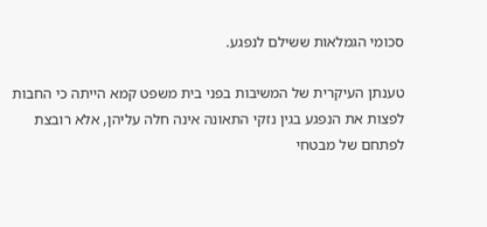סכומי הגמלאות ששילם לנפגע.

טענתן העיקרית של המשיבות בפני בית משפט קמא הייתה כי החבות לפצות את הנפגע בגין נזקי התאונה אינה חלה עליהן, אלא רובצת לפתחם של מבטחי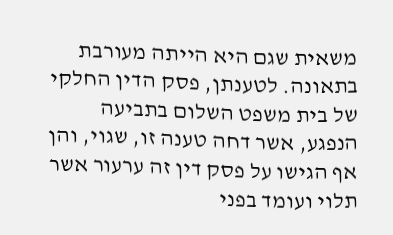משאית שגם היא הייתה מעורבת בתאונה. לטענתן, פסק הדין החלקי של בית משפט השלום בתביעה הנפגע, אשר דחה טענה זו, שגוי, והן אף הגישו על פסק דין זה ערעור אשר תלוי ועומד בפני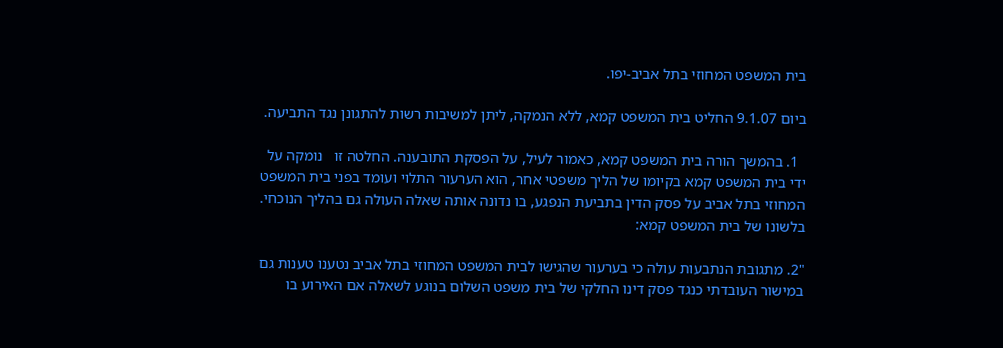בית המשפט המחוזי בתל אביב-יפו.

ביום 9.1.07 החליט בית המשפט קמא, ללא הנמקה, ליתן למשיבות רשות להתגונן נגד התביעה.

  1. בהמשך הורה בית המשפט קמא, כאמור לעיל, על הפסקת התובענה. החלטה זו   נומקה על ידי בית המשפט קמא בקיומו של הליך משפטי אחר, הוא הערעור התלוי ועומד בפני בית המשפט המחוזי בתל אביב על פסק הדין בתביעת הנפגע, בו נדונה אותה שאלה העולה גם בהליך הנוכחי. בלשונו של בית המשפט קמא:

"2. מתגובת הנתבעות עולה כי בערעור שהגישו לבית המשפט המחוזי בתל אביב נטענו טענות גם במישור העובדתי כנגד פסק דינו החלקי של בית משפט השלום בנוגע לשאלה אם האירוע בו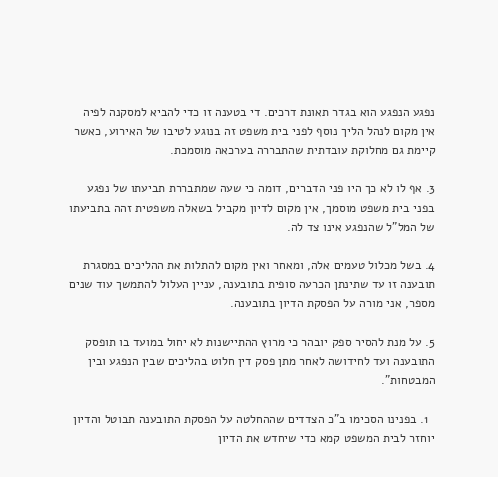נפגע הנפגע הוא בגדר תאונת דרכים. די בטענה זו כדי להביא למסקנה לפיה אין מקום לנהל הליך נוסף לפני בית משפט זה בנוגע לטיבו של האירוע, כאשר קיימת גם מחלוקת עובדתית שהתבררה בערכאה מוסמכת.

3. אף לו לא כך היו פני הדברים, דומה כי שעה שמתבררת תביעתו של נפגע בפני בית משפט מוסמך, אין מקום לדיון מקביל בשאלה משפטית זהה בתביעתו של המל"ל שהנפגע אינו צד לה.

4. בשל מכלול טעמים אלה, ומאחר ואין מקום להתלות את ההליכים במסגרת תובענה זו עד שתינתן הכרעה סופית בתובענה, עניין העלול להתמשך עוד שנים מספר, אני מורה על הפסקת הדיון בתובענה.

5. על מנת להסיר ספק יובהר כי מרוץ ההתיישנות לא יחול במועד בו תופסק התובענה ועד לחידושה לאחר מתן פסק דין חלוט בהליכים שבין הנפגע ובין המבטחות".

  1. בפנינו הסכימו ב"כ הצדדים שההחלטה על הפסקת התובענה תבוטל והדיון יוחזר לבית המשפט קמא כדי שיחדש את הדיון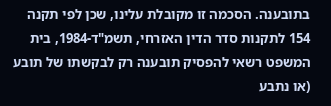בתובענה. הסכמה זו מקובלת עלינו, שכן לפי תקנה 154 לתקנות סדר הדין האזרחי, תשמ"ד-1984, בית המשפט רשאי להפסיק תובענה רק לבקשתו של תובע (או נתבע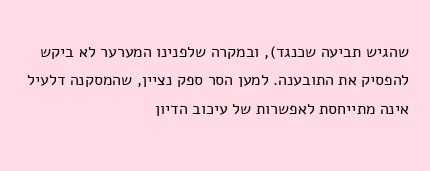שהגיש תביעה שכנגד), ובמקרה שלפנינו המערער לא ביקש להפסיק את התובענה. למען הסר ספק נציין, שהמסקנה דלעיל אינה מתייחסת לאפשרות של עיכוב הדיון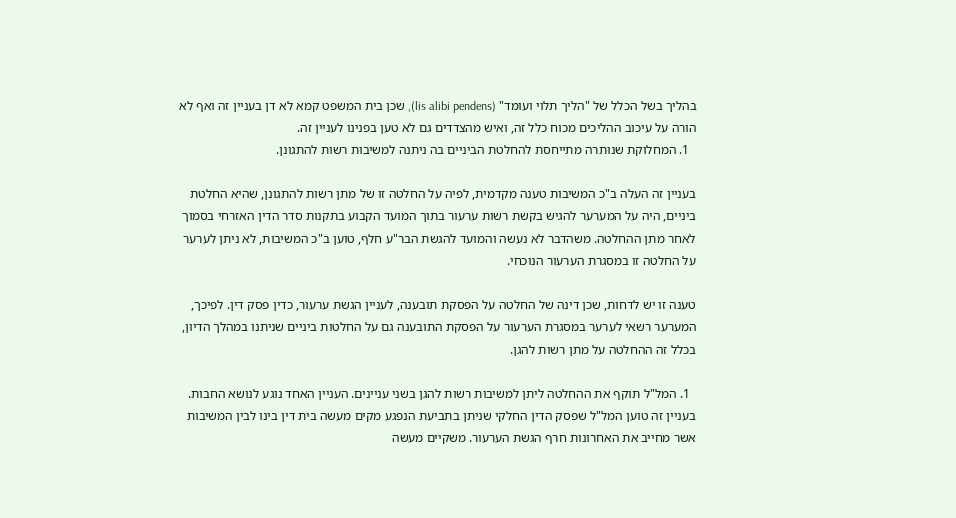בהליך בשל הכלל של "הליך תלוי ועומד" (lis alibi pendens), שכן בית המשפט קמא לא דן בעניין זה ואף לא הורה על עיכוב ההליכים מכוח כלל זה, ואיש מהצדדים גם לא טען בפנינו לעניין זה.
  1. המחלוקת שנותרה מתייחסת להחלטת הביניים בה ניתנה למשיבות רשות להתגונן.

בעניין זה העלה ב"כ המשיבות טענה מקדמית, לפיה על החלטה זו של מתן רשות להתגונן, שהיא החלטת ביניים, היה על המערער להגיש בקשת רשות ערעור בתוך המועד הקבוע בתקנות סדר הדין האזרחי בסמוך לאחר מתן ההחלטה. משהדבר לא נעשה והמועד להגשת הבר"ע חלף, טוען ב"כ המשיבות, לא ניתן לערער על החלטה זו במסגרת הערעור הנוכחי.

טענה זו יש לדחות, שכן דינה של החלטה על הפסקת תובענה, לעניין הגשת ערעור, כדין פסק דין. לפיכך, המערער רשאי לערער במסגרת הערעור על הפסקת התובענה גם על החלטות ביניים שניתנו במהלך הדיון, בכלל זה ההחלטה על מתן רשות להגן.

  1. המל"ל תוקף את ההחלטה ליתן למשיבות רשות להגן בשני עניינים. העניין האחד נוגע לנושא החבות. בעניין זה טוען המל"ל שפסק הדין החלקי שניתן בתביעת הנפגע מקים מעשה בית דין בינו לבין המשיבות אשר מחייב את האחרונות חרף הגשת הערעור. משקיים מעשה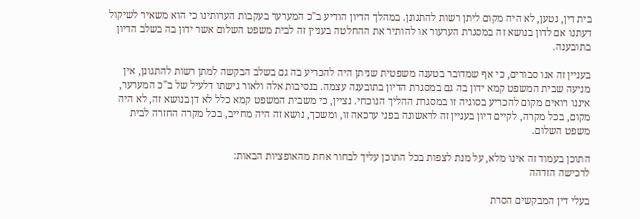בית דין, נטען, לא היה מקום ליתן רשות להתגונן. במהלך הדיון הודיע ב"כ המערער בעקבות הערותינו כי הוא משאיר לשיקול דעתנו אם לדון בנושא זה במסגרת הערעור או להותיר את ההחלטה בעניין זה לבית משפט השלום אשר ידון בה בשלב הדיון בתובענה.

בעניין זה אנו סבורים, כי אף שמדובר בטענה משפטית שניתן היה להכריע בה גם בשלב הבקשה למתן רשות להתגונן, אין מניעה שבית המשפט קמא ידון בה גם במסגרת הדיון בתובענה עצמה. בנסיבות אלה ולאור גישתו דלעיל של ב"כ המערער, איננו רואים מקום להכריע בסוגיה זו במסגרת ההליך הנוכחי. נציין, כי משבית המשפט קמא כלל לא דן בנושא זה, לא היה מקום, בכל מקרה, לקיים דיון בעניין זה לראשונה בפני ערכאה זו, ומשכך, נושא זה היה מחייב, בכל מקרה החזרה לבית משפט השלום.

התוכן בעמוד זה אינו מלא, על מנת לצפות בכל התוכן עליך לבחור אחת מהאופציות הבאות:
לרכישה הזדהה

בעלי דין המבקשים הסרת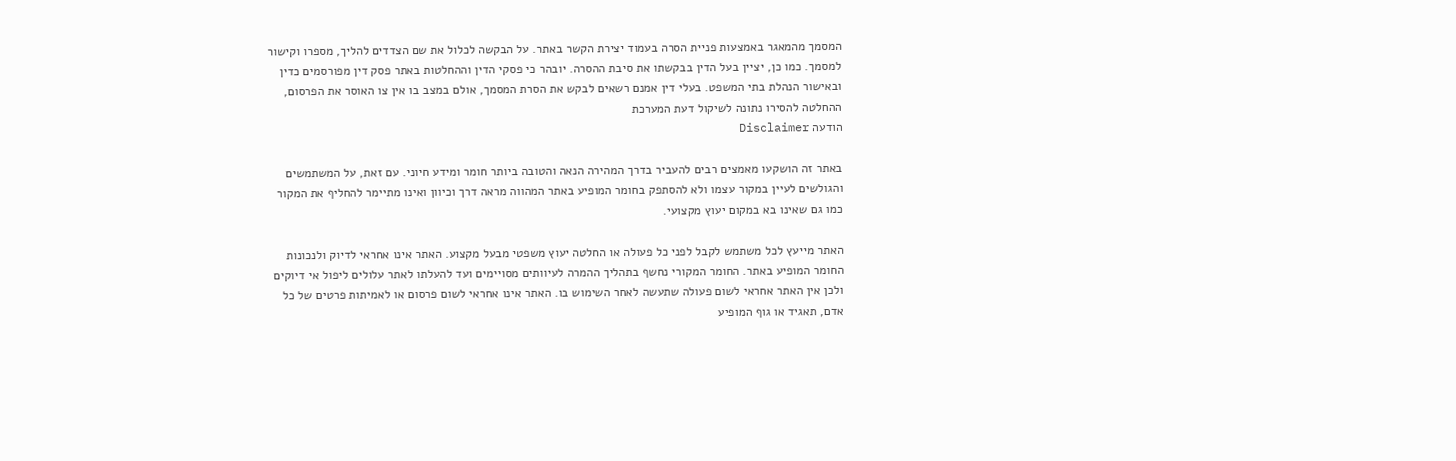המסמך מהמאגר באמצעות פניית הסרה בעמוד יצירת הקשר באתר. על הבקשה לכלול את שם הצדדים להליך, מספרו וקישור למסמך. כמו כן, יציין בעל הדין בבקשתו את סיבת ההסרה. יובהר כי פסקי הדין וההחלטות באתר פסק דין מפורסמים כדין ובאישור הנהלת בתי המשפט. בעלי דין אמנם רשאים לבקש את הסרת המסמך, אולם במצב בו אין צו האוסר את הפרסום, ההחלטה להסירו נתונה לשיקול דעת המערכת
הודעה Disclaimer

באתר זה הושקעו מאמצים רבים להעביר בדרך המהירה הנאה והטובה ביותר חומר ומידע חיוני. עם זאת, על המשתמשים והגולשים לעיין במקור עצמו ולא להסתפק בחומר המופיע באתר המהווה מראה דרך וכיוון ואינו מתיימר להחליף את המקור כמו גם שאינו בא במקום יעוץ מקצועי.

האתר מייעץ לכל משתמש לקבל לפני כל פעולה או החלטה יעוץ משפטי מבעל מקצוע. האתר אינו אחראי לדיוק ולנכונות החומר המופיע באתר. החומר המקורי נחשף בתהליך ההמרה לעיוותים מסויימים ועד להעלתו לאתר עלולים ליפול אי דיוקים ולכן אין האתר אחראי לשום פעולה שתעשה לאחר השימוש בו. האתר אינו אחראי לשום פרסום או לאמיתות פרטים של כל אדם, תאגיד או גוף המופיע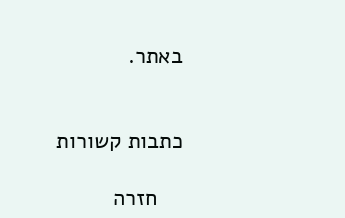באתר.


כתבות קשורות

    חזרה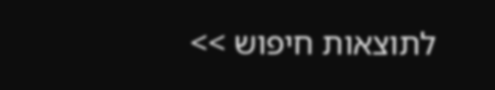לתוצאות חיפוש >>